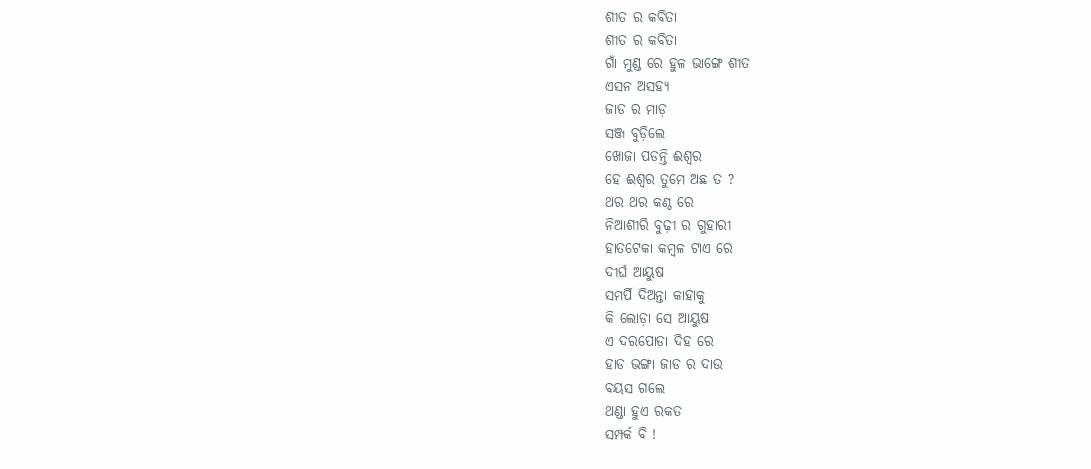ଶୀତ ର କବିତା
ଶୀତ ର କବିତା
ଗାଁ ମୁଣ୍ଡ ରେ ହୁଳ ଭାଙ୍ଗେ ଶୀତ
ଏସନ ଅସହ୍ୟ
ଜାଡ ର ମାଡ଼
ସଞ୍ଜ ବୁଡ଼ିଲେ
ଖୋଜା ପଡନ୍ତି ଈଶ୍ୱର
ହେ ଈଶ୍ୱର ତୁମେ ଅଛ ତ ?
ଥର ଥର କଣ୍ଠ ରେ
ନିଆଶୀରି ବୁଢ଼ୀ ର ଗୁହାରୀ
ହାତଟେକା କମ୍ବଳ ଟାଏ ରେ
ଦୀର୍ଘ ଆୟୁଷ
ସମର୍ପି ଦିଅନ୍ତା କାହାକୁ
କି ଲୋଡ଼ା ସେ ଆୟୁଷ
ଏ ଦରପୋଡା ଦିହ ରେ
ହାଡ ଭଙ୍ଗା ଜାଡ ର ଦାଉ
ବୟସ ଗଲେ
ଥଣ୍ଡା ହୁଏ ରକତ
ସମ୍ପର୍କ ବି !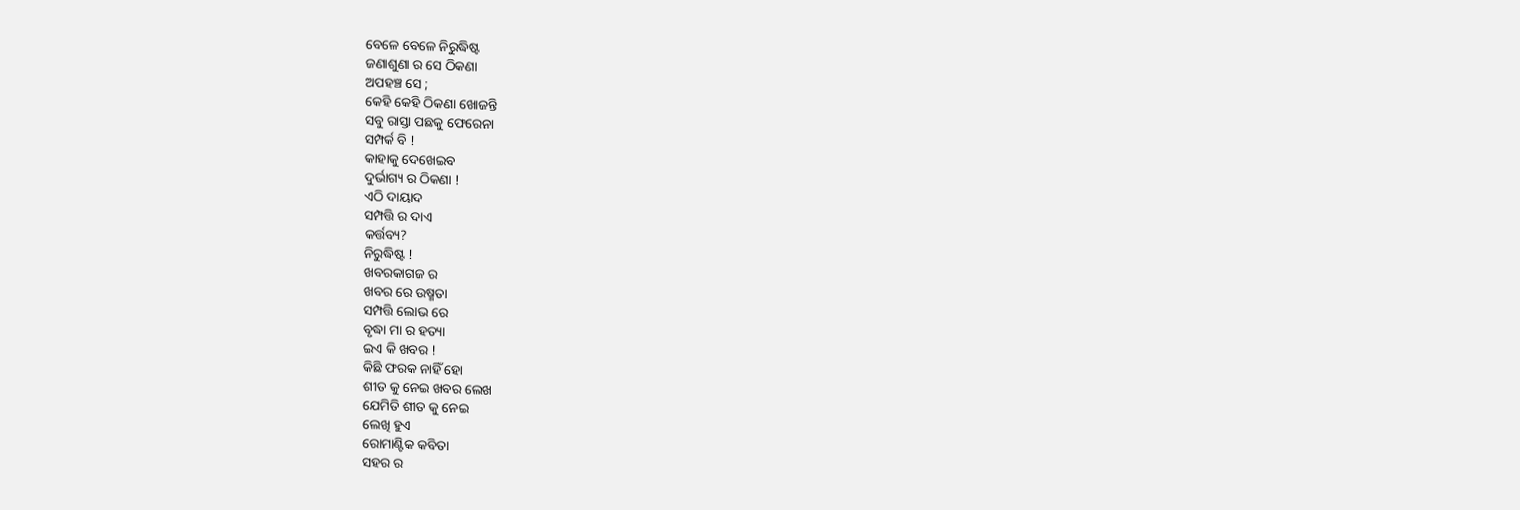ବେଳେ ବେଳେ ନିରୁଦ୍ଧିଷ୍ଟ
ଜଣାଶୁଣା ର ସେ ଠିକଣା
ଅପହଞ୍ଚ ସେ ;
କେହି କେହି ଠିକଣା ଖୋଜନ୍ତି
ସବୁ ରାସ୍ତା ପଛକୁ ଫେରେନା
ସମ୍ପର୍କ ବି !
କାହାକୁ ଦେଖେଇବ
ଦୁର୍ଭାଗ୍ୟ ର ଠିକଣା !
ଏଠି ଦାୟାଦ
ସମ୍ପତ୍ତି ର ଦାଏ
କର୍ତ୍ତବ୍ୟ?
ନିରୁଦ୍ଧିଷ୍ଟ !
ଖବରକାଗଜ ର
ଖବର ରେ ଉଷ୍ମତା
ସମ୍ପତ୍ତି ଲୋଭ ରେ
ବୃଦ୍ଧା ମା ର ହତ୍ୟା
ଇଏ କି ଖବର !
କିଛି ଫରକ ନାହିଁ ହୋ
ଶୀତ କୁ ନେଇ ଖବର ଲେଖ
ଯେମିତି ଶୀତ କୁ ନେଇ
ଲେଖି ହୁଏ
ରୋମାଣ୍ଟିକ କବିତା
ସହର ର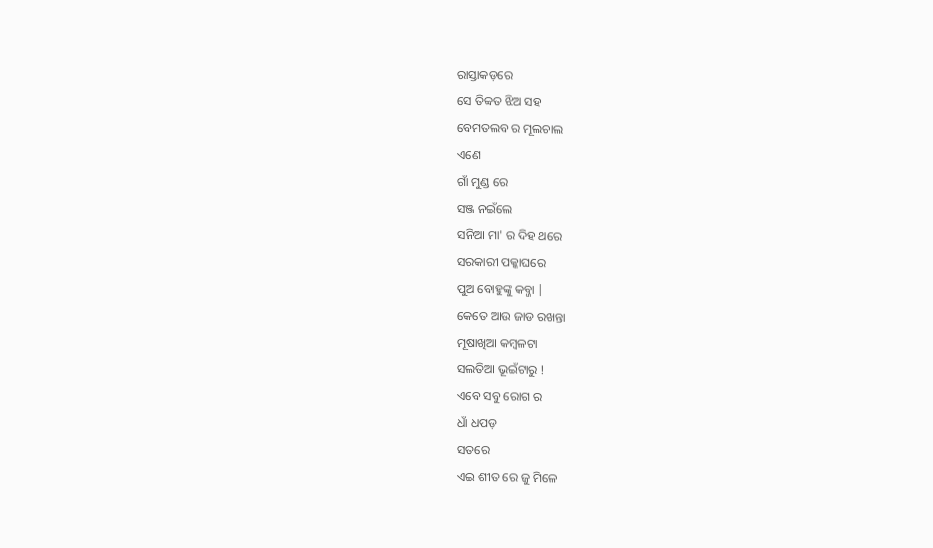ରାସ୍ତାକଡ଼ରେ
ସେ ତିବ୍ବତ ଝିଅ ସହ
ବେମତଲବ ର ମୂଲଚାଲ
ଏଣେ
ଗାଁ ମୁଣ୍ଡ ରେ
ସଞ୍ଜ ନଇଁଲେ
ସନିଆ ମା' ର ଦିହ ଥରେ
ସରକାରୀ ପକ୍କାଘରେ
ପୁଅ ବୋହୁଙ୍କୁ କବ୍ଜା |
କେତେ ଆଉ ଜାଡ ରଖନ୍ତା
ମୂଷାଖିଆ କମ୍ବଳଟା
ସଲତିଆ ଭୂଇଁଟାରୁ !
ଏବେ ସବୁ ରୋଗ ର
ଧାଁ ଧପଡ଼
ସତରେ
ଏଇ ଶୀତ ରେ ଜୁ ମିଳେ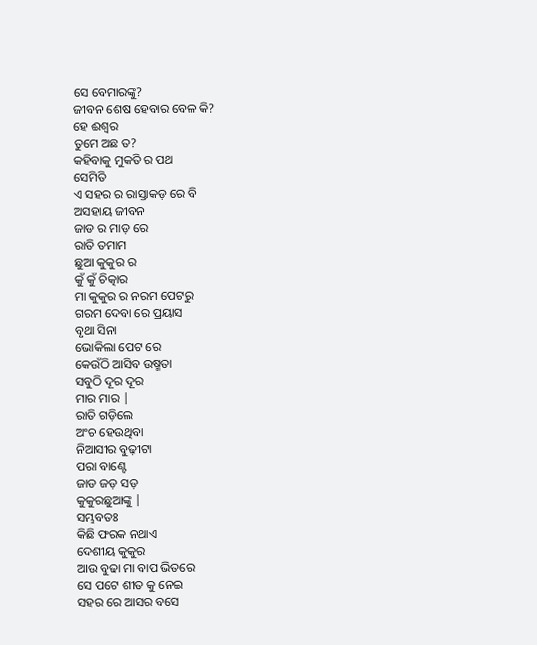ସେ ବେମାରଙ୍କୁ?
ଜୀବନ ଶେଷ ହେବାର ବେଳ କି?
ହେ ଈଶ୍ୱର
ତୁମେ ଅଛ ତ?
କହିବାକୁ ମୁକତି ର ପଥ
ସେମିତି
ଏ ସହର ର ରାସ୍ତାକଡ଼ ରେ ବି
ଅସହାୟ ଜୀବନ
ଜାଡ ର ମାଡ଼ ରେ
ରାତି ତମାମ
ଛୁଆ କୁକୁର ର
କୁଁ କୁଁ ଚିତ୍କାର
ମା କୁକୁର ର ନରମ ପେଟରୁ
ଗରମ ଦେବା ରେ ପ୍ରୟାସ
ବୃଥା ସିନା
ଭୋକିଲା ପେଟ ରେ
କେଉଁଠି ଆସିବ ଉଷ୍ମତା
ସବୁଠି ଦୂର ଦୂର
ମାର ମାର |
ରାତି ଗଡ଼ିଲେ
ଅଂଚ ହେଉଥିବା
ନିଆସୀର ବୁଢ଼ୀଟା
ପରା ବାଣ୍ଟେ
ଜାଡ ଜଡ଼ ସଡ଼
କୁକୁରଛୁଆଙ୍କୁ |
ସମ୍ଭବତଃ
କିଛି ଫରକ ନଥାଏ
ଦେଶୀୟ କୁକୁର
ଆଉ ବୁଢା ମା ବାପ ଭିତରେ
ସେ ପଟେ ଶୀତ କୁ ନେଇ
ସହର ରେ ଆସର ବସେ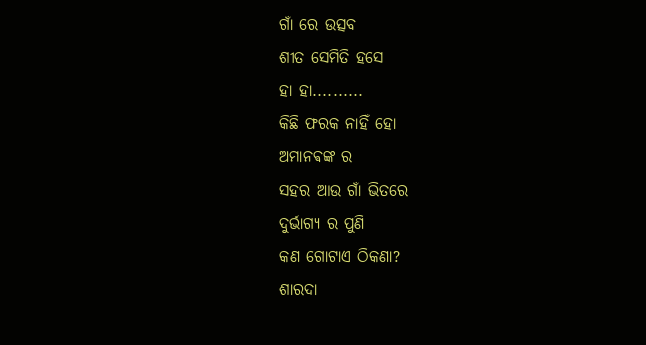ଗାଁ ରେ ଉତ୍ସବ
ଶୀତ ସେମିତି ହସେ
ହା ହା..........
କିଛି ଫରକ ନାହିଁ ହୋ
ଅମାନଵଙ୍କ ର
ସହର ଆଉ ଗାଁ ଭିତରେ
ଦୁର୍ଭାଗ୍ୟ ର ପୁଣି
କଣ ଗୋଟାଏ ଠିକଣା?
ଶାରଦା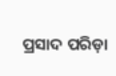ପ୍ରସାଦ ପରିଡ଼ା